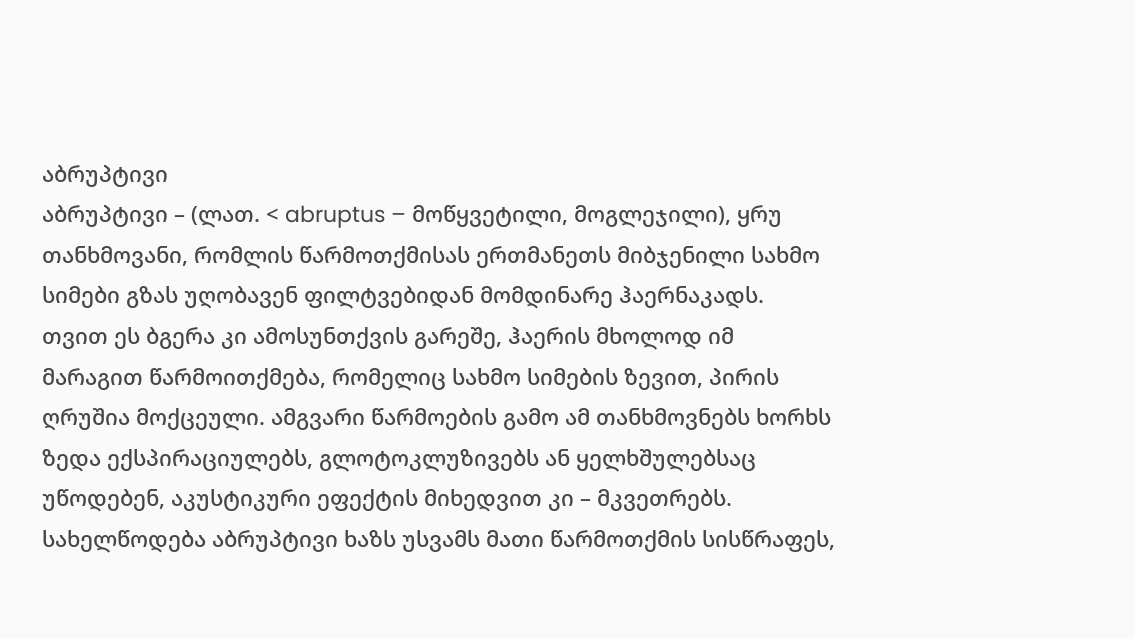აბრუპტივი
აბრუპტივი – (ლათ. < abruptus – მოწყვეტილი, მოგლეჯილი), ყრუ თანხმოვანი, რომლის წარმოთქმისას ერთმანეთს მიბჯენილი სახმო სიმები გზას უღობავენ ფილტვებიდან მომდინარე ჰაერნაკადს. თვით ეს ბგერა კი ამოსუნთქვის გარეშე, ჰაერის მხოლოდ იმ მარაგით წარმოითქმება, რომელიც სახმო სიმების ზევით, პირის ღრუშია მოქცეული. ამგვარი წარმოების გამო ამ თანხმოვნებს ხორხს ზედა ექსპირაციულებს, გლოტოკლუზივებს ან ყელხშულებსაც უწოდებენ, აკუსტიკური ეფექტის მიხედვით კი – მკვეთრებს. სახელწოდება აბრუპტივი ხაზს უსვამს მათი წარმოთქმის სისწრაფეს,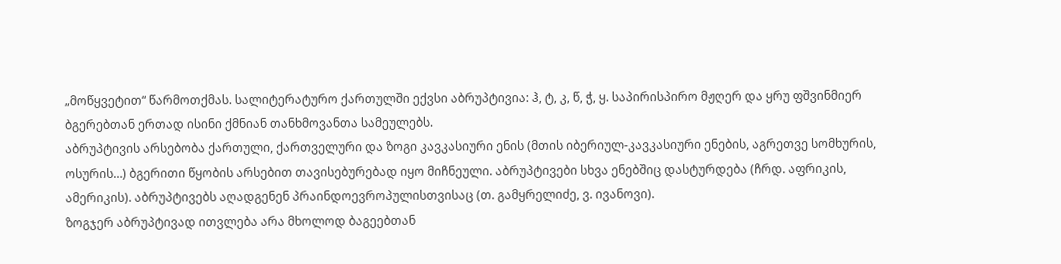„მოწყვეტით“ წარმოთქმას. სალიტერატურო ქართულში ექვსი აბრუპტივია: ჰ, ტ, კ, წ, ჭ, ყ. საპირისპირო მჟღერ და ყრუ ფშვინმიერ ბგერებთან ერთად ისინი ქმნიან თანხმოვანთა სამეულებს.
აბრუპტივის არსებობა ქართული, ქართველური და ზოგი კავკასიური ენის (მთის იბერიულ-კავკასიური ენების, აგრეთვე სომხურის, ოსურის…) ბგერითი წყობის არსებით თავისებურებად იყო მიჩნეული. აბრუპტივები სხვა ენებშიც დასტურდება (ჩრდ. აფრიკის, ამერიკის). აბრუპტივებს აღადგენენ პრაინდოევროპულისთვისაც (თ. გამყრელიძე, ვ. ივანოვი).
ზოგჯერ აბრუპტივად ითვლება არა მხოლოდ ბაგეებთან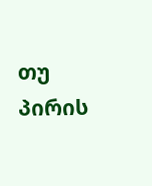თუ პირის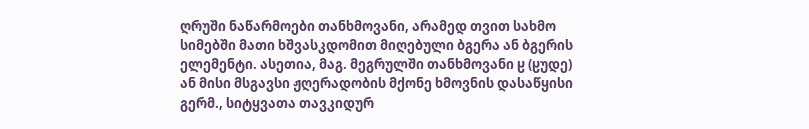ღრუში ნაწარმოები თანხმოვანი, არამედ თვით სახმო სიმებში მათი ხშვასკდომით მიღებული ბგერა ან ბგერის ელემენტი. ასეთია, მაგ. მეგრულში თანხმოვანი ჸ (ჸუდე) ან მისი მსგავსი ჟღერადობის მქონე ხმოვნის დასაწყისი გერმ., სიტყვათა თავკიდურ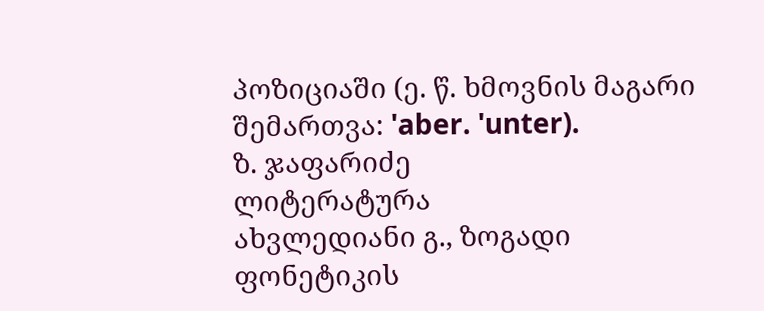პოზიციაში (ე. წ. ხმოვნის მაგარი შემართვა: 'aber. 'unter).
ზ. ჯაფარიძე
ლიტერატურა
ახვლედიანი გ., ზოგადი ფონეტიკის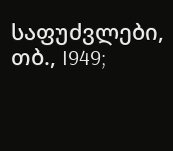საფუძვლები, თბ., I949;